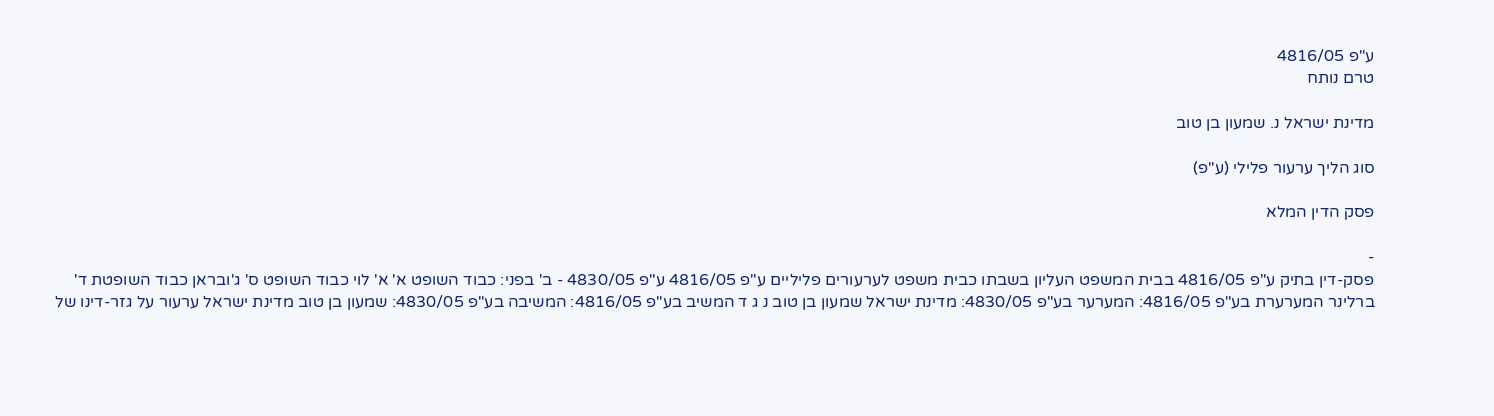ע"פ 4816/05
טרם נותח

מדינת ישראל נ. שמעון בן טוב

סוג הליך ערעור פלילי (ע"פ)

פסק הדין המלא

-
פסק-דין בתיק ע"פ 4816/05 בבית המשפט העליון בשבתו כבית משפט לערעורים פליליים ע"פ 4816/05 ע"פ 4830/05 - ב' בפני: כבוד השופט א' א' לוי כבוד השופט ס' ג'ובראן כבוד השופטת ד' ברלינר המערערת בע"פ 4816/05: המערער בע"פ 4830/05: מדינת ישראל שמעון בן טוב נ ג ד המשיב בע"פ 4816/05: המשיבה בע"פ 4830/05: שמעון בן טוב מדינת ישראל ערעור על גזר-דינו של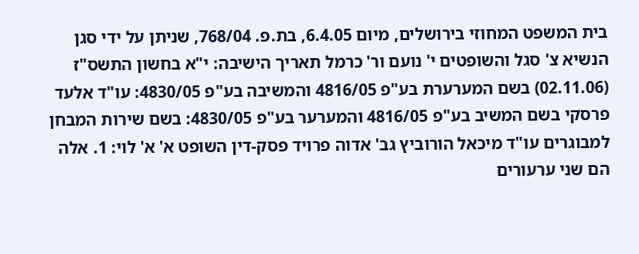בית המשפט המחוזי בירושלים, מיום 6.4.05, בת.פ. 768/04, שניתן על ידי סגן הנשיא צ' סגל והשופטים י' נועם ור' כרמל תאריך הישיבה: י"א בחשון התשס"ז (02.11.06) בשם המערערת בע"פ 4816/05 והמשיבה בע"פ 4830/05: עו"ד אלעד פרסקי בשם המשיב בע"פ 4816/05 והמערער בע"פ 4830/05: בשם שירות המבחן למבוגרים עו"ד מיכאל הורוביץ גב' אדוה פרויד פסק-דין השופט א' א' לוי: 1. אלה הם שני ערעורים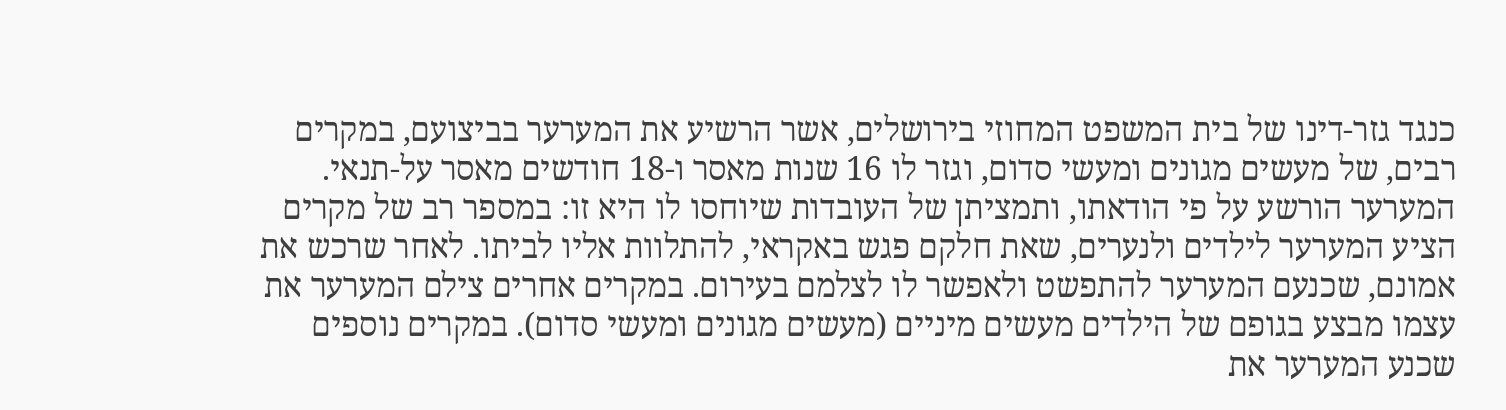כנגד גזר-דינו של בית המשפט המחוזי בירושלים, אשר הרשיע את המערער בביצועם, במקרים רבים, של מעשים מגונים ומעשי סדום, וגזר לו 16 שנות מאסר ו-18 חודשים מאסר על-תנאי. המערער הורשע על פי הודאתו, ותמציתן של העובדות שיוחסו לו היא זו: במספר רב של מקרים הציע המערער לילדים ולנערים, שאת חלקם פגש באקראי, להתלוות אליו לביתו. לאחר שרכש את אמונם, שכנעם המערער להתפשט ולאפשר לו לצלמם בעירום. במקרים אחרים צילם המערער את עצמו מבצע בגופם של הילדים מעשים מיניים (מעשים מגונים ומעשי סדום). במקרים נוספים שכנע המערער את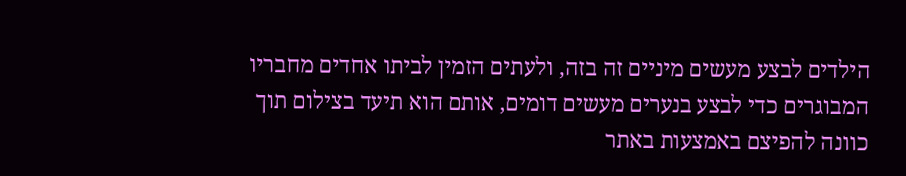הילדים לבצע מעשים מיניים זה בזה, ולעתים הזמין לביתו אחדים מחבריו המבוגרים כדי לבצע בנערים מעשים דומים, אותם הוא תיעד בצילום תוך כוונה להפיצם באמצעות באתר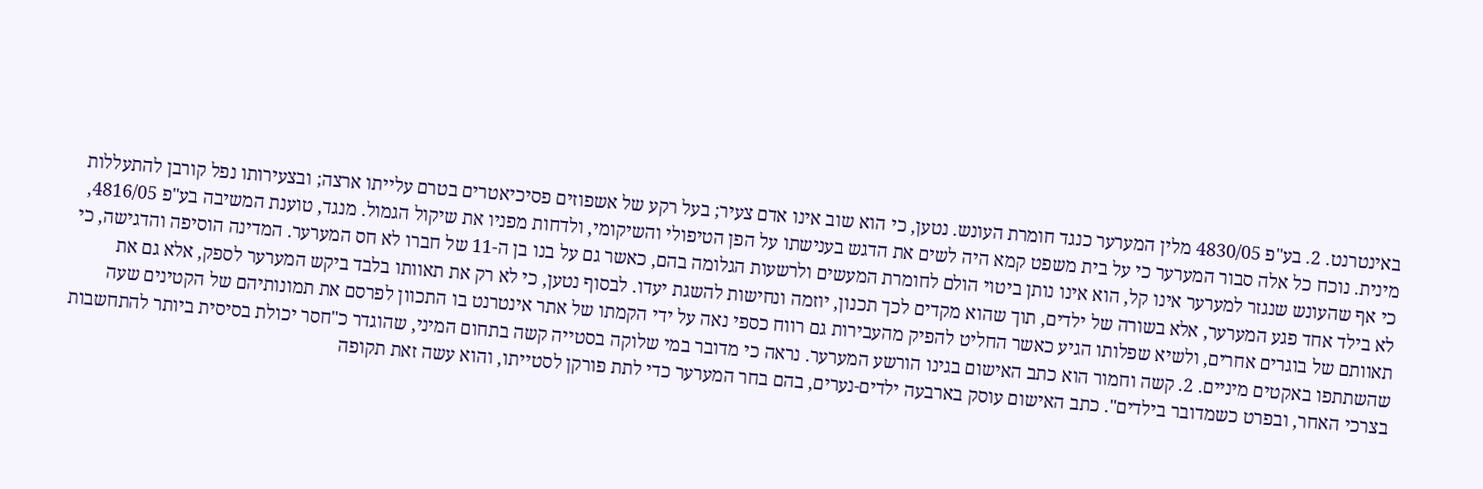באינטרנט. 2. בע"פ 4830/05 מלין המערער כנגד חומרת העונש. נטען, כי הוא שוב אינו אדם צעיר; בעל רקע של אשפוזים פסיכיאטרים בטרם עלייתו ארצה; ובצעירותו נפל קורבן להתעללות מינית. נוכח כל אלה סבור המערער כי על בית משפט קמא היה לשים את הדגש בענישתו על הפן הטיפולי והשיקומי, ולדחות מפניו את שיקול הגמול. מנגד, טוענת המשיבה בע"פ 4816/05, כי אף שהעונש שנגזר למערער אינו קל, הוא אינו נותן ביטוי הולם לחומרת המעשים ולרשעות הגלומה בהם, כאשר גם על בנו בן ה-11 של חברו לא חס המערער. המדינה הוסיפה והדגישה, כי לא בילד אחד פגע המערער, אלא בשורה של ילדים, תוך שהוא מקדים לכך תכנון, יוזמה ונחישות להשגת יעדו. לבסוף נטען, כי לא רק את תאוותו בלבד ביקש המערער לספק, אלא גם את תאוותם של בוגרים אחרים, ולשיא שפלותו הגיע כאשר החליט להפיק מהעבירות גם רווח כספי נאה על ידי הקמתו של אתר אינטרנט בו התכוון לפרסם את תמונותיהם של הקטינים שעה שהשתתפו באקטים מיניים. 2. קשה וחמור הוא כתב האישום בגינו הורשע המערער. נראה כי מדובר במי שלוקה בסטייה קשה בתחום המיני, שהוגדר כ"חסר יכולת בסיסית ביותר להתחשבות בצרכי האחר, ובפרט כשמדובר בילדים". כתב האישום עוסק בארבעה ילדים-נערים, בהם בחר המערער כדי לתת פורקן לסטייתו, והוא עשה זאת תקופה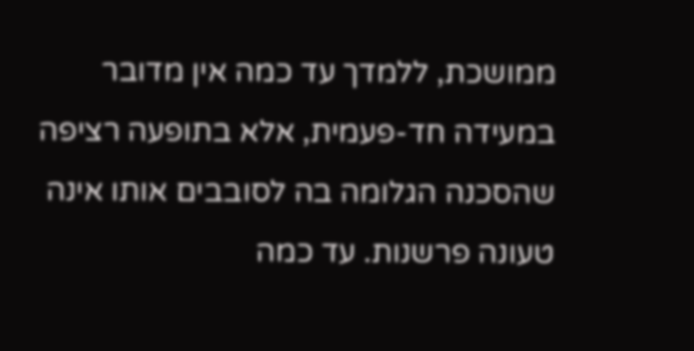ממושכת, ללמדך עד כמה אין מדובר במעידה חד-פעמית, אלא בתופעה רציפה שהסכנה הגלומה בה לסובבים אותו אינה טעונה פרשנות. עד כמה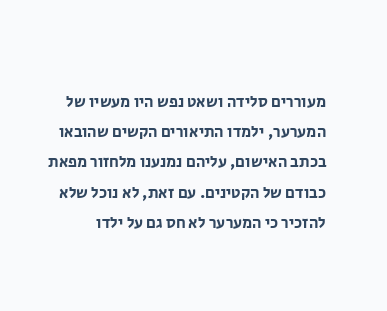מעוררים סלידה ושאט נפש היו מעשיו של המערער, ילמדו התיאורים הקשים שהובאו בכתב האישום, עליהם נמנענו מלחזור מפאת כבודם של הקטינים. עם זאת, לא נוכל שלא להזכיר כי המערער לא חס גם על ילדו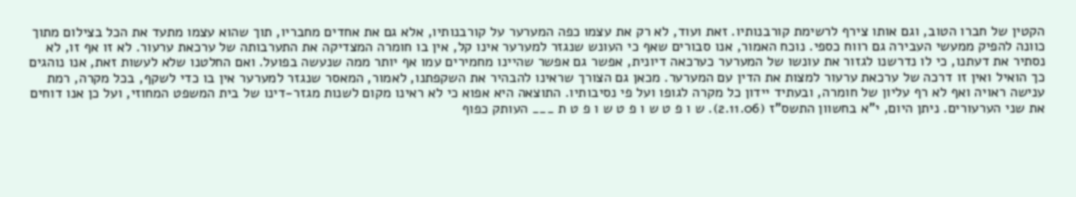הקטין של חברו הטוב, וגם אותו צירף לרשימת קורבנותיו. זאת ועוד, לא רק את עצמו כפה המערער על קורבנותיו, אלא גם את אחדים מחבריו, תוך שהוא עצמו מתעד את הכל בצילום מתוך כוונה להפיק ממעשי העבירה גם רווח כספי. נוכח האמור, אנו סבורים שאף כי העונש שנגזר למערער אינו קל, אין בו חומרה המצדיקה את התערבותה של ערכאת ערעור. לא זו אף זו, לא נסתיר את דעתנו, כי לו נדרשנו לגזור את עונשו של המערער כערכאה דיונית, אפשר גם אפשר שהיינו מחמירים עמו אף יותר ממה שנעשה בפועל. ואם החלטנו שלא לעשות זאת, אנו נוהגים כך הואיל ואין זו דרכה של ערכאת ערעור למצות את הדין עם המערער. מכאן גם הצורך שראינו להבהיר את השקפתנו, לאמור, המאסר שנגזר למערער אין בו כדי לשקף, בכל מקרה, רמת ענישה ראויה ואף לא רף עליון של חומרה, ובעתיד יידון כל מקרה לגופו ועל פי נסיבותיו. התוצאה היא אפוא כי לא ראינו מקום לשנות מגזר-דינו של בית המשפט המחוזי, ועל כן אנו דוחים את שני הערעורים. ניתן היום, י"א בחשוון התשס"ז (2.11.06). ש ו פ ט ש ו פ ט ש ו פ ט ת ___ העותק כפוף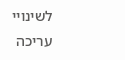לשינויי עריכה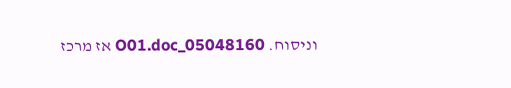וניסוח. 05048160_O01.doc אז מרכז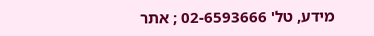מידע, טל' 02-6593666 ; אתר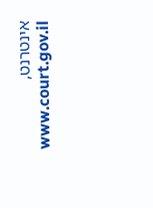אינטרנט, www.court.gov.il